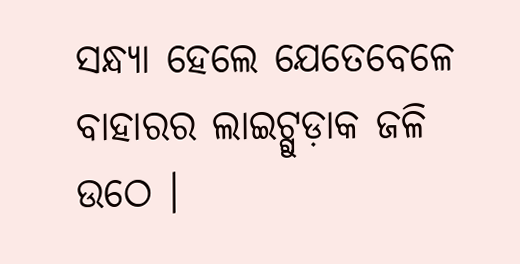ସନ୍ଧ୍ୟା ହେଲେ ଯେତେବେଳେ ବାହାରର ଲାଇଟ୍ଗୁଡ଼ାକ ଜଳି ଉଠେ ।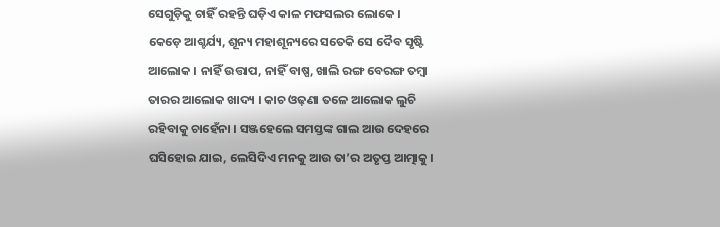ସେଗୁଡ଼ିକୁ ଚାହିଁ ରହନ୍ତି ଘଡ଼ିଏ କାଳ ମଫସଲର ଲୋକେ । କେଡ଼େ ଆଶ୍ଚର୍ଯ୍ୟ, ଶୂନ୍ୟ ମହାଶୂନ୍ୟରେ ସତେକି ସେ ଦୈବ ସୃଷ୍ଟି ଆଲୋକ । ନାହିଁ ଉତ୍ତାପ, ନାହିଁ ବାଷ୍ପ, ଖାଲି ରଙ୍ଗ ବେରଙ୍ଗ ତମ୍ୱା ତାରର ଆଲୋକ ଖାଦ୍ୟ । କାଚ ଓଢ଼ଣା ତଳେ ଆଲୋକ ଲୁଚି ରହିବାକୁ ଚାହେଁନା । ସଞ୍ଜହେଲେ ସମସ୍ତଙ୍କ ଗାଲ ଆଉ ଦେହରେ ଘସିହୋଇ ଯାଇ, ଲେସିଦିଏ ମନକୁ ଆଉ ତା’ର ଅତୃପ୍ତ ଆତ୍ମାକୁ ।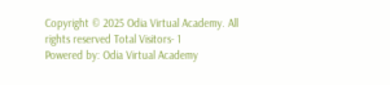Copyright © 2025 Odia Virtual Academy. All rights reserved Total Visitors- 1
Powered by: Odia Virtual Academy